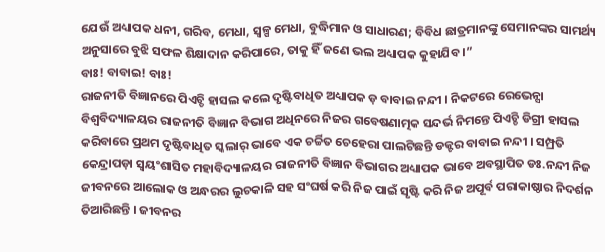ଯେଉଁ ଅଧ୍ୟାପକ ଧନୀ, ଗରିବ, ମେଧା, ସ୍ୱଳ୍ପ ମେଧା, ବୁଦ୍ଧିମାନ ଓ ସାଧାରଣ; ବିବିଧ ଛାତ୍ରମାନଙ୍କୁ ସେମାନଙ୍କର ସାମର୍ଥ୍ୟ ଅନୁସାରେ ବୁଝି ସଫଳ ଶିକ୍ଷାଦାନ କରିପାରେ, ତାକୁ ହିଁ ଜଣେ ଭଲ ଅଧ୍ୟାପକ କୁହାଯିବ ।”
ବାଃ! ବାବାଇ! ବାଃ!
ରାଜନୀତି ବିଜ୍ଞାନରେ ପିଏଚ୍ଡି ହାସଲ କଲେ ଦୃଷ୍ଟିବାଧିତ ଅଧ୍ୟାପକ ଡ଼ ବାବାଇ ନନ୍ଦୀ । ନିକଟରେ ରେଭେନ୍ସା ବିଶ୍ୱବିଦ୍ୟାଳୟର ରାଜନୀତି ବିଜ୍ଞାନ ବିଭାଗ ଅଧିନରେ ନିଜର ଗବେଷଣାତ୍ମକ ସନ୍ଦର୍ଭ ନିମନ୍ତେ ପିଏଚ୍ଡି ଡିଗ୍ରୀ ହାସଲ କରିବାରେ ପ୍ରଥମ ଦୃଷ୍ଟିବାଧିତ ସ୍କଲାର୍ ଭାବେ ଏକ ଚର୍ଚ୍ଚିତ ଚେହେରା ପାଲଟିଛନ୍ତି ଡକ୍ଟର ବାବାଇ ନନ୍ଦୀ । ସମ୍ପ୍ରତି କେନ୍ଦ୍ରାପଡ଼ା ସ୍ୱୟଂଶାସିତ ମହାବିଦ୍ୟାଳୟର ରାଜନୀତି ବିଜ୍ଞାନ ବିଭାଗର ଅଧ୍ୟାପକ ଭାବେ ଅବସ୍ଥାପିତ ଡଃ.ନନ୍ଦୀ ନିଜ ଜୀବନରେ ଆଲୋକ ଓ ଅନ୍ଧରର ଲୁଚକାଳି ସହ ସଂଘର୍ଷ କରି ନିଜ ପାଇଁ ସୃଷ୍ଟି କରି ନିଜ ଅପୂର୍ବ ପରାକାଷ୍ଠାର ନିଦର୍ଶନ ତିଆରିଛନ୍ତି । ଜୀବନର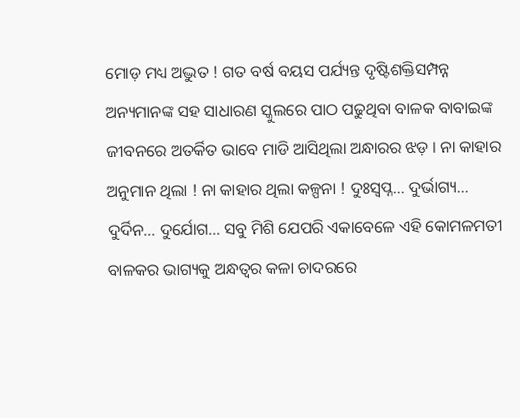ମୋଡ଼ ମଧ୍ୟ ଅଦ୍ଭୁତ ! ଗତ ବର୍ଷ ବୟସ ପର୍ଯ୍ୟନ୍ତ ଦୃଷ୍ଟିଶକ୍ତିସମ୍ପନ୍ନ ଅନ୍ୟମାନଙ୍କ ସହ ସାଧାରଣ ସ୍କୁଲରେ ପାଠ ପଢୁଥିବା ବାଳକ ବାବାଇଙ୍କ ଜୀବନରେ ଅତର୍କିତ ଭାବେ ମାଡି ଆସିଥିଲା ଅନ୍ଧାରର ଝଡ଼ । ନା କାହାର ଅନୁମାନ ଥିଲା ! ନା କାହାର ଥିଲା କଳ୍ପନା ! ଦୁଃସ୍ୱପ୍ନ… ଦୁର୍ଭାଗ୍ୟ… ଦୁର୍ଦିନ… ଦୁର୍ଯୋଗ… ସବୁ ମିଶି ଯେପରି ଏକାବେଳେ ଏହି କୋମଳମତୀ ବାଳକର ଭାଗ୍ୟକୁ ଅନ୍ଧତ୍ୱର କଳା ଚାଦରରେ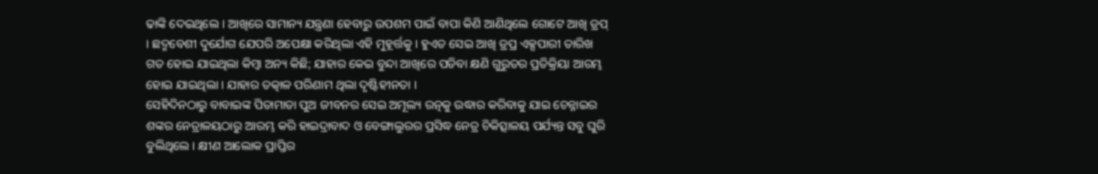ଢାଙ୍କି ଦେଇଥିଲେ । ଆଖିରେ ସାମାନ୍ୟ ଯନ୍ତ୍ରଣା ହେବାରୁ ଉପଶମ ପାଇଁ ବାପା କିଣି ଆଣିଥିଲେ ଗୋଟେ ଆଖି ଡ୍ରପ୍ । ଛଦ୍ମବେଶୀ ଦୁର୍ଯୋଗ ଯେପରି ଅପେକ୍ଷା କରିଥିଲା ଏହି ମୁହୂର୍ତ୍ତକୁ । ହୁଏତ ସେଇ ଆଖି ଡ୍ରପ୍ର ଏକ୍ସପାରୀ ତାରିଖ ଗତ ହୋଇ ଯାଇଥିଲା କିମ୍ବା ଅନ୍ୟ କିଛି; ଯାହାର କେଇ ବୁନ୍ଦା ଆଖିରେ ପଡିବା କ୍ଷଣି ଗୁରୁତର ପ୍ରତିକ୍ରିୟା ଆରମ୍ଭ ହୋଇ ଯାଇଥିଲା । ଯାହାର ତତ୍କାଳ ପରିଣାମ ଥିଲା ଦୃଷ୍ଟିହୀନତା ।
ସେହିଦିନଠାରୁ ବାବାଇଙ୍କ ପିତାମାତା ପୁଅ ଜୀବନର ସେଇ ଅମୂଲ୍ୟ ରତ୍ନକୁ ଉଦ୍ଧାର କରିବାକୁ ଯାଇ ଚେନ୍ନାଇର ଶଙ୍କର ନେତ୍ରାଳୟଠାରୁ ଆରମ୍ଭ କରି ହାଇଦ୍ରାବାଦ ଓ ବେଙ୍ଗାଲୁରର ପ୍ରସିଦ୍ଧ ନେତ୍ର ଚିକିତ୍ସାଳୟ ପର୍ଯ୍ୟନ୍ତ ସବୁ ଘୁରି ବୁଲିଥିଲେ । କ୍ଷୀଣ ଆଲୋକ ପ୍ରାପ୍ତିର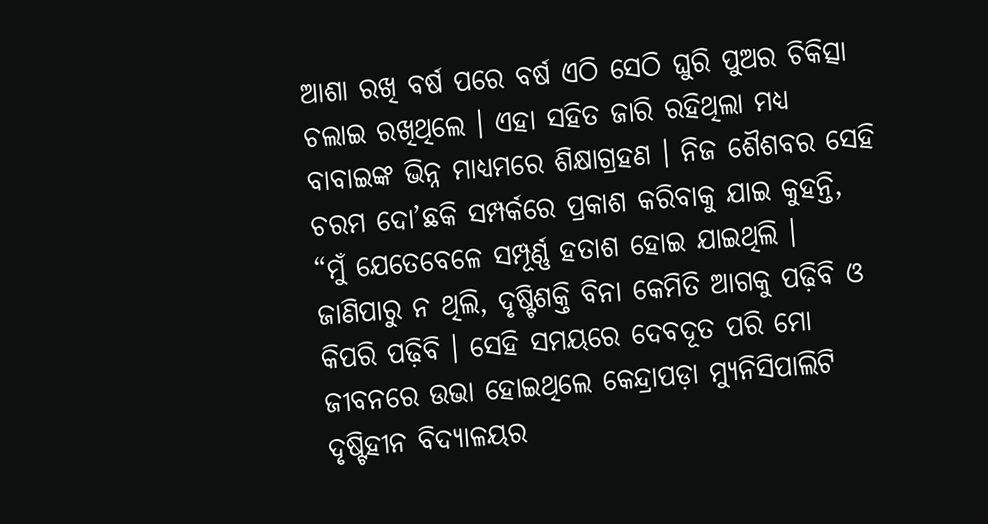ଆଶା ରଖି ବର୍ଷ ପରେ ବର୍ଷ ଏଠି ସେଠି ଘୁରି ପୁଅର ଚିକିତ୍ସା ଚଲାଇ ରଖିଥିଲେ । ଏହା ସହିତ ଜାରି ରହିଥିଲା ମଧ୍ୟ ବାବାଇଙ୍କ ଭିନ୍ନ ମାଧ୍ୟମରେ ଶିକ୍ଷାଗ୍ରହଣ । ନିଜ ଶୈଶବର ସେହି ଚରମ ଦୋ’ଛକି ସମ୍ପର୍କରେ ପ୍ରକାଶ କରିବାକୁ ଯାଇ କୁହନ୍ତି, “ମୁଁ ଯେତେବେଳେ ସମ୍ପୂର୍ଣ୍ଣ ହତାଶ ହୋଇ ଯାଇଥିଲି । ଜାଣିପାରୁ ନ ଥିଲି, ଦୃଷ୍ଟିଶକ୍ତି ବିନା କେମିତି ଆଗକୁ ପଢ଼ିବି ଓ କିପରି ପଢ଼ିବି । ସେହି ସମୟରେ ଦେବଦୂତ ପରି ମୋ ଜୀବନରେ ଉଭା ହୋଇଥିଲେ କେନ୍ଦ୍ରାପଡ଼ା ମ୍ୟୁନିସିପାଲିଟି ଦୃଷ୍ଟିହୀନ ବିଦ୍ୟାଳୟର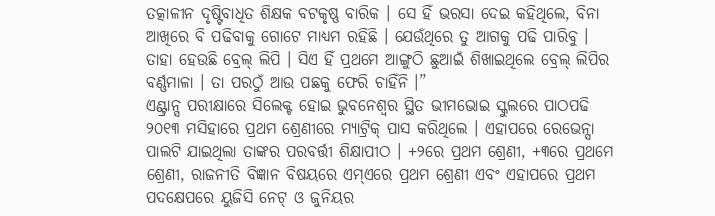ତତ୍କାଳୀନ ଦୃଷ୍ଟିବାଧିତ ଶିକ୍ଷକ ବଟକୃଷ୍ଣ ବାରିକ । ସେ ହିଁ ଭରସା ଦେଇ କହିଥିଲେ, ବିନା ଆଖିରେ ବି ପଢିବାକୁ ଗୋଟେ ମାଧ୍ୟମ ରହିଛି । ଯେଉଁଥିରେ ତୁ ଆଗକୁ ପଢି ପାରିବୁ । ତାହା ହେଉଛି ବ୍ରେଲ୍ ଲିପି । ସିଏ ହିଁ ପ୍ରଥମେ ଆଙ୍ଗୁଠି ଛୁଆଇଁ ଶିଖାଇଥିଲେ ବ୍ରେଲ୍ ଲିପିର ବର୍ଣ୍ଣମାଳା । ତା ପରଠୁଁ ଆଉ ପଛକୁ ଫେରି ଚାହିଁନି ।”
ଏଣ୍ଟ୍ରାନ୍ସ ପରୀକ୍ଷାରେ ସିଲେକ୍ଟ ହୋଇ ଭୁବନେଶ୍ୱର ସ୍ଥିତ ଭୀମଭୋଇ ସ୍କୁଲରେ ପାଠପଢି ୨୦୧୩ ମସିହାରେ ପ୍ରଥମ ଶ୍ରେଣୀରେ ମ୍ୟାଟ୍ରିକ୍ ପାସ କରିଥିଲେ । ଏହାପରେ ରେଭେନ୍ସା ପାଲଟି ଯାଇଥିଲା ତାଙ୍କର ପରବର୍ତ୍ତୀ ଶିକ୍ଷାପୀଠ । +୨ରେ ପ୍ରଥମ ଶ୍ରେଣୀ, +୩ରେ ପ୍ରଥମେ ଶ୍ରେଣୀ, ରାଜନୀତି ବିଜ୍ଞାନ ବିଷୟରେ ଏମ୍ଏରେ ପ୍ରଥମ ଶ୍ରେଣୀ ଏବଂ ଏହାପରେ ପ୍ରଥମ ପଦକ୍ଷେପରେ ୟୁଜିସି ନେଟ୍ ଓ ଜୁନିୟର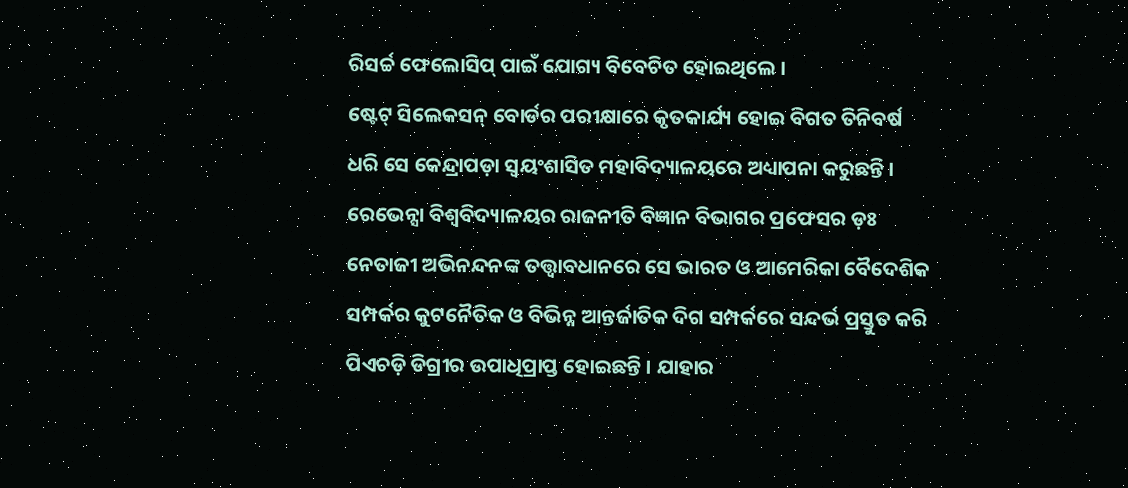ରିସର୍ଚ୍ଚ ଫେଲୋସିପ୍ ପାଇଁ ଯୋଗ୍ୟ ବିବେଚିତ ହୋଇଥିଲେ ।
ଷ୍ଟେଟ୍ ସିଲେକସନ୍ ବୋର୍ଡର ପରୀକ୍ଷାରେ କୃତକାର୍ଯ୍ୟ ହୋଇ ବିଗତ ତିନିବର୍ଷ ଧରି ସେ କେନ୍ଦ୍ରାପଡ଼ା ସ୍ୱୟଂଶାସିତ ମହାବିଦ୍ୟାଳୟରେ ଅଧ୍ୟାପନା କରୁଛନ୍ତି ।
ରେଭେନ୍ସା ବିଶ୍ୱବିଦ୍ୟାଳୟର ରାଜନୀତି ବିଜ୍ଞାନ ବିଭାଗର ପ୍ରଫେସର ଡ଼ଃ ନେତାଜୀ ଅଭିନନ୍ଦନଙ୍କ ତତ୍ତ୍ୱାବଧାନରେ ସେ ଭାରତ ଓ ଆମେରିକା ବୈଦେଶିକ ସମ୍ପର୍କର କୁଟନୈତିକ ଓ ବିଭିନ୍ନ ଆନ୍ତର୍ଜାତିକ ଦିଗ ସମ୍ପର୍କରେ ସନ୍ଦର୍ଭ ପ୍ରସ୍ତୁତ କରି ପିଏଚଡ଼ି ଡିଗ୍ରୀର ଉପାଧିପ୍ରାପ୍ତ ହୋଇଛନ୍ତି । ଯାହାର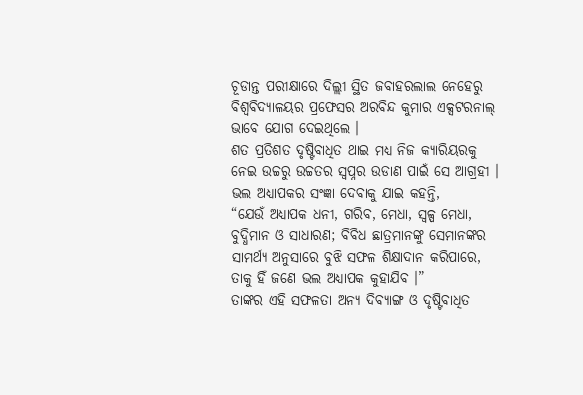ଚୂଡାନ୍ତ ପରୀକ୍ଷାରେ ଦିଲ୍ଲୀ ସ୍ଥିତ ଜବାହରଲାଲ ନେହେରୁ ବିଶ୍ୱବିଦ୍ୟାଳୟର ପ୍ରଫେସର ଅରବିନ୍ଦ କୁମାର ଏକ୍ସଟରନାଲ୍ ଭାବେ ଯୋଗ ଦେଇଥିଲେ ।
ଶତ ପ୍ରତିଶତ ଦୃଷ୍ଟିବାଧିତ ଥାଇ ମଧ୍ୟ ନିଜ କ୍ୟାରିୟରକୁ ନେଇ ଉଚ୍ଚରୁ ଉଚ୍ଚତର ସ୍ୱପ୍ନର ଉଡାଣ ପାଇଁ ସେ ଆଗ୍ରହୀ । ଭଲ ଅଧ୍ୟାପକର ସଂଜ୍ଞା ଦେବାକୁ ଯାଇ କହନ୍ତି,
“ଯେଉଁ ଅଧ୍ୟାପକ ଧନୀ, ଗରିବ, ମେଧା, ସ୍ୱଳ୍ପ ମେଧା, ବୁଦ୍ଧିମାନ ଓ ସାଧାରଣ; ବିବିଧ ଛାତ୍ରମାନଙ୍କୁ ସେମାନଙ୍କର ସାମର୍ଥ୍ୟ ଅନୁସାରେ ବୁଝି ସଫଳ ଶିକ୍ଷାଦାନ କରିପାରେ, ତାକୁ ହିଁ ଜଣେ ଭଲ ଅଧ୍ୟାପକ କୁହାଯିବ ।”
ତାଙ୍କର ଏହି ସଫଳତା ଅନ୍ୟ ଦିବ୍ୟାଙ୍ଗ ଓ ଦୃଷ୍ଟିବାଧିତ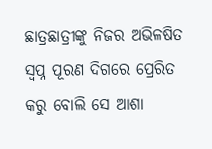ଛାତ୍ରଛାତ୍ରୀଙ୍କୁ ନିଜର ଅଭିଳଷିତ ସ୍ୱପ୍ନ ପୂରଣ ଦିଗରେ ପ୍ରେରିତ କରୁ ବୋଲି ସେ ଆଶା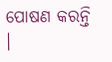ପୋଷଣ କରନ୍ତି ।